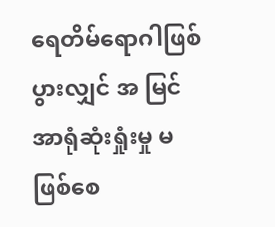ရေတိမ်ရောဂါဖြစ်ပွားလျှင် အ မြင်အာရုံဆုံးရှုံးမှု မဖြစ်စေ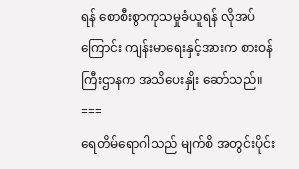ရန် စောစီးစွာကုသမှုခံယူရန် လိုအပ် ကြောင်း ကျန်းမာရေးနှင့်အားက စားဝန်ကြီးဌာနက အသိပေးနှိုး ဆော်သည်။
===
ရေတိမ်ရောဂါသည် မျက်စိ အတွင်းပိုင်း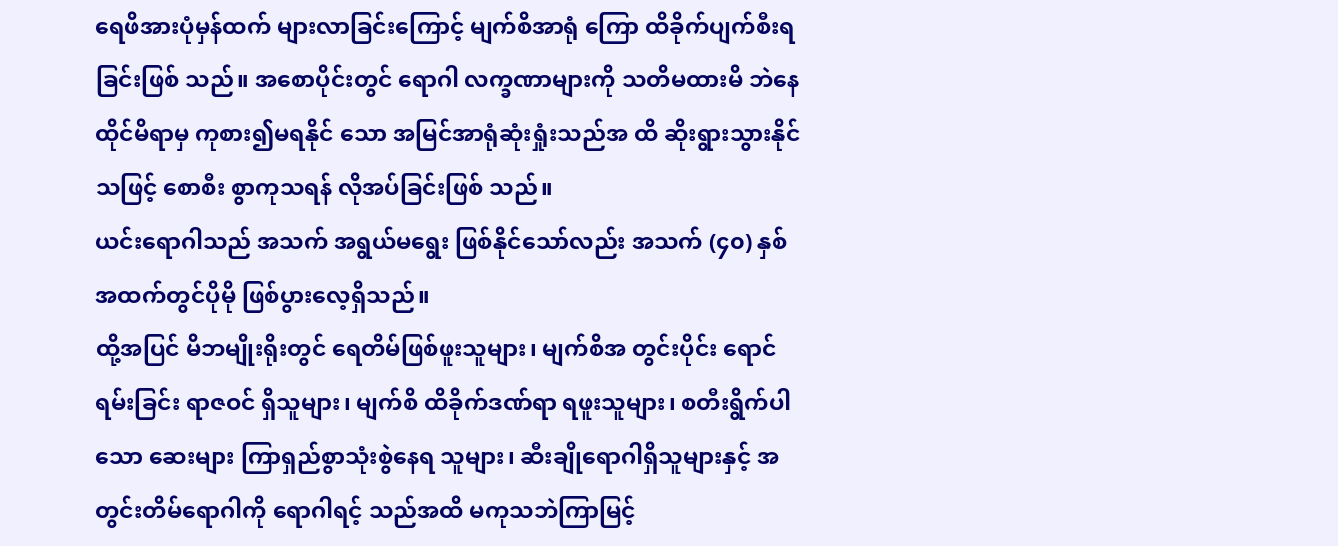ရေဖိအားပုံမှန်ထက် များလာခြင်းကြောင့် မျက်စိအာရုံ ကြော ထိခိုက်ပျက်စီးရခြင်းဖြစ် သည်။ အစောပိုင်းတွင် ရောဂါ လက္ခဏာများကို သတိမထားမိ ဘဲနေထိုင်မိရာမှ ကုစား၍မရနိုင် သော အမြင်အာရုံဆုံးရှုံးသည်အ ထိ ဆိုးရွားသွားနိုင်သဖြင့် စောစီး စွာကုသရန် လိုအပ်ခြင်းဖြစ် သည်။
ယင်းရောဂါသည် အသက် အရွယ်မရွေး ဖြစ်နိုင်သော်လည်း အသက် (၄၀) နှစ်အထက်တွင်ပိုမို ဖြစ်ပွားလေ့ရှိသည်။
ထို့အပြင် မိဘမျိုးရိုးတွင် ရေတိမ်ဖြစ်ဖူးသူများ၊ မျက်စိအ တွင်းပိုင်း ရောင်ရမ်းခြင်း ရာဇဝင် ရှိသူများ၊ မျက်စိ ထိခိုက်ဒဏ်ရာ ရဖူးသူများ၊ စတီးရွိက်ပါသော ဆေးများ ကြာရှည်စွာသုံးစွဲနေရ သူများ၊ ဆီးချိုရောဂါရှိသူများနှင့် အတွင်းတိမ်ရောဂါကို ရောဂါရင့် သည်အထိ မကုသဘဲကြာမြင့်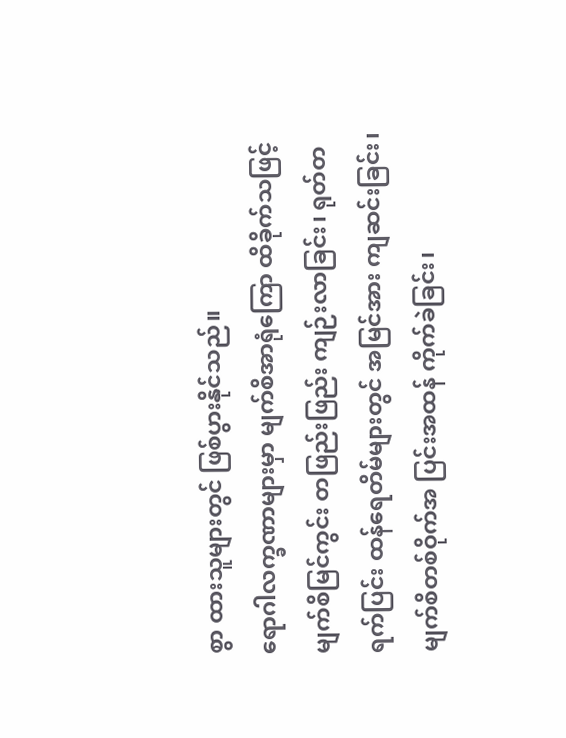စွာ ထားသူများတွင် ဖြစ်ပွားနိုင်သည်။
ရောဂါလက္ခဏာများမှာ မျက်စိအာရုံကြော ထိခိုက်သဖြင့် မျက်စိမြင်ကွင်း တဖြည်းဖြည်း ကျဉ်းလာခြင်း၊ ရုတ်တရက်ပြင်း ထန်ရေတိမ်များတွင် အမြင်အား ကျဆင်းခြင်း၊ မျက်စိတစ်ဝိုက်အ ပြင်းအထန် ကိုက်ခဲခြင်း၊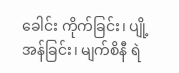ခေါင်း ကိုက်ခြင်း၊ ပျို့အန်ခြင်း၊ မျက်စိနီ ရဲ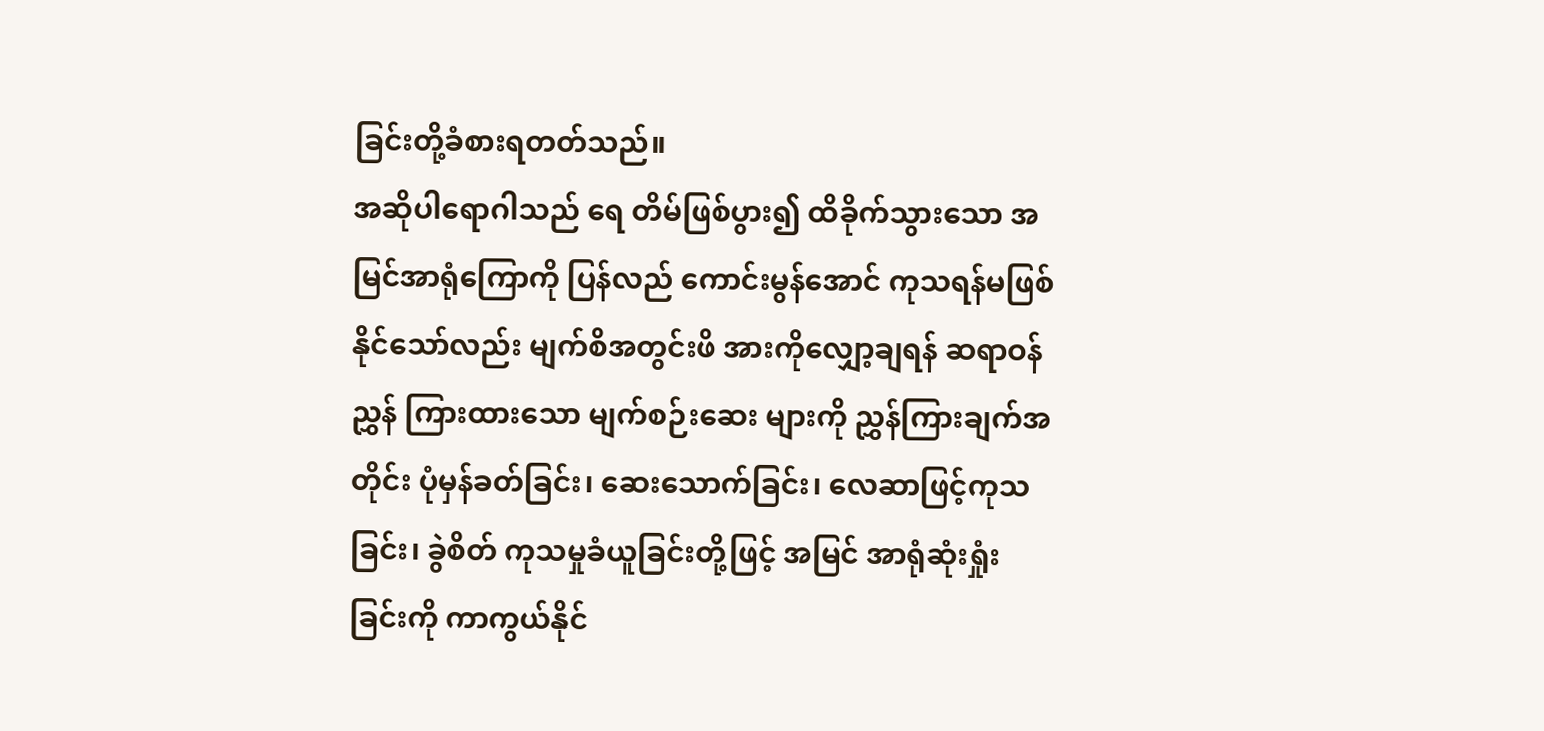ခြင်းတို့ခံစားရတတ်သည်။
အဆိုပါရောဂါသည် ရေ တိမ်ဖြစ်ပွား၍ ထိခိုက်သွားသော အမြင်အာရုံကြောကို ပြန်လည် ကောင်းမွန်အောင် ကုသရန်မဖြစ် နိုင်သော်လည်း မျက်စိအတွင်းဖိ အားကိုလျှော့ချရန် ဆရာဝန်ညွှန် ကြားထားသော မျက်စဉ်းဆေး များကို ညွှန်ကြားချက်အတိုင်း ပုံမှန်ခတ်ခြင်း၊ ဆေးသောက်ခြင်း၊ လေဆာဖြင့်ကုသခြင်း၊ ခွဲစိတ် ကုသမှုခံယူခြင်းတို့ဖြင့် အမြင် အာရုံဆုံးရှုံးခြင်းကို ကာကွယ်နိုင်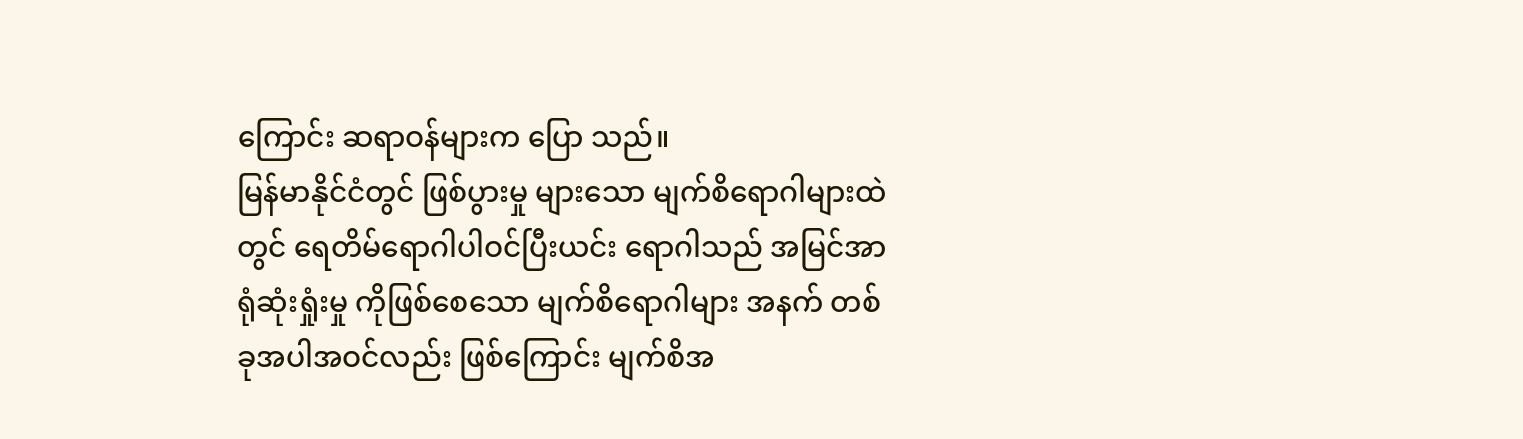ကြောင်း ဆရာဝန်များက ပြော သည်။
မြန်မာနိုင်ငံတွင် ဖြစ်ပွားမှု များသော မျက်စိရောဂါများထဲ တွင် ရေတိမ်ရောဂါပါဝင်ပြီးယင်း ရောဂါသည် အမြင်အာရုံဆုံးရှုံးမှု ကိုဖြစ်စေသော မျက်စိရောဂါများ အနက် တစ်ခုအပါအဝင်လည်း ဖြစ်ကြောင်း မျက်စိအ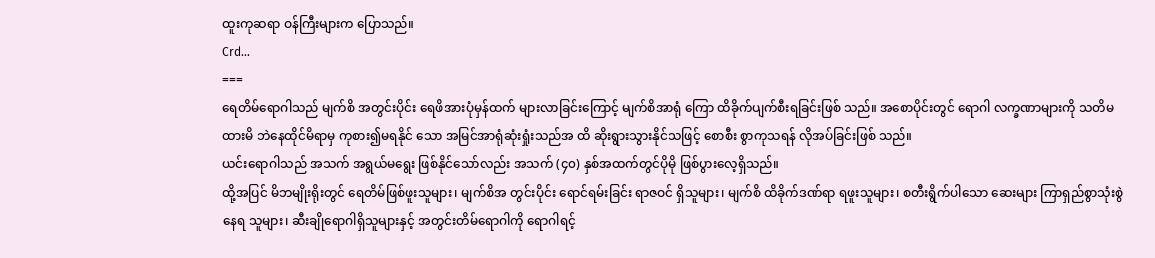ထူးကုဆရာ ဝန်ကြီးများက ပြောသည်။
Crd...
===
ရေတိမ်ရောဂါသည် မျက်စိ အတွင်းပိုင်း ရေဖိအားပုံမှန်ထက် များလာခြင်းကြောင့် မျက်စိအာရုံ ကြော ထိခိုက်ပျက်စီးရခြင်းဖြစ် သည်။ အစောပိုင်းတွင် ရောဂါ လက္ခဏာများကို သတိမထားမိ ဘဲနေထိုင်မိရာမှ ကုစား၍မရနိုင် သော အမြင်အာရုံဆုံးရှုံးသည်အ ထိ ဆိုးရွားသွားနိုင်သဖြင့် စောစီး စွာကုသရန် လိုအပ်ခြင်းဖြစ် သည်။
ယင်းရောဂါသည် အသက် အရွယ်မရွေး ဖြစ်နိုင်သော်လည်း အသက် (၄၀) နှစ်အထက်တွင်ပိုမို ဖြစ်ပွားလေ့ရှိသည်။
ထို့အပြင် မိဘမျိုးရိုးတွင် ရေတိမ်ဖြစ်ဖူးသူများ၊ မျက်စိအ တွင်းပိုင်း ရောင်ရမ်းခြင်း ရာဇဝင် ရှိသူများ၊ မျက်စိ ထိခိုက်ဒဏ်ရာ ရဖူးသူများ၊ စတီးရွိက်ပါသော ဆေးများ ကြာရှည်စွာသုံးစွဲနေရ သူများ၊ ဆီးချိုရောဂါရှိသူများနှင့် အတွင်းတိမ်ရောဂါကို ရောဂါရင့်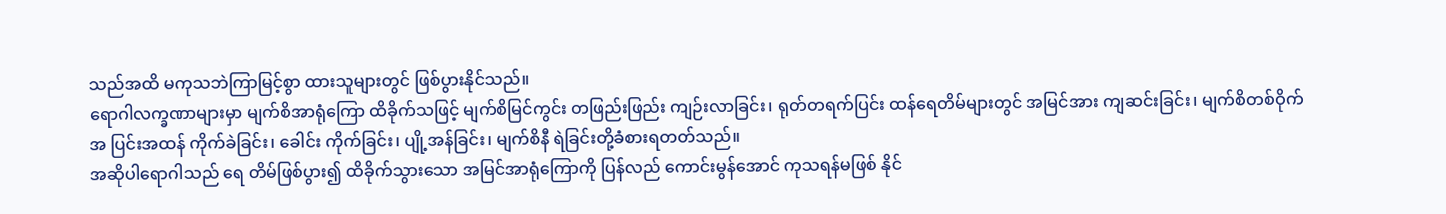သည်အထိ မကုသဘဲကြာမြင့်စွာ ထားသူများတွင် ဖြစ်ပွားနိုင်သည်။
ရောဂါလက္ခဏာများမှာ မျက်စိအာရုံကြော ထိခိုက်သဖြင့် မျက်စိမြင်ကွင်း တဖြည်းဖြည်း ကျဉ်းလာခြင်း၊ ရုတ်တရက်ပြင်း ထန်ရေတိမ်များတွင် အမြင်အား ကျဆင်းခြင်း၊ မျက်စိတစ်ဝိုက်အ ပြင်းအထန် ကိုက်ခဲခြင်း၊ ခေါင်း ကိုက်ခြင်း၊ ပျို့အန်ခြင်း၊ မျက်စိနီ ရဲခြင်းတို့ခံစားရတတ်သည်။
အဆိုပါရောဂါသည် ရေ တိမ်ဖြစ်ပွား၍ ထိခိုက်သွားသော အမြင်အာရုံကြောကို ပြန်လည် ကောင်းမွန်အောင် ကုသရန်မဖြစ် နိုင်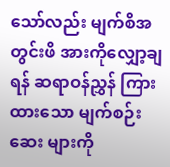သော်လည်း မျက်စိအတွင်းဖိ အားကိုလျှော့ချရန် ဆရာဝန်ညွှန် ကြားထားသော မျက်စဉ်းဆေး များကို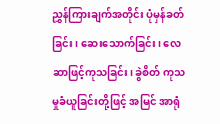ညွှန်ကြားချက်အတိုင်း ပုံမှန်ခတ်ခြင်း၊ ဆေးသောက်ခြင်း၊ လေဆာဖြင့်ကုသခြင်း၊ ခွဲစိတ် ကုသမှုခံယူခြင်းတို့ဖြင့် အမြင် အာရုံ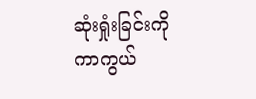ဆုံးရှုံးခြင်းကို ကာကွယ်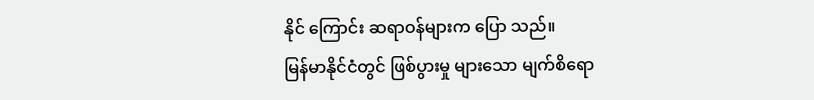နိုင် ကြောင်း ဆရာဝန်များက ပြော သည်။
မြန်မာနိုင်ငံတွင် ဖြစ်ပွားမှု များသော မျက်စိရော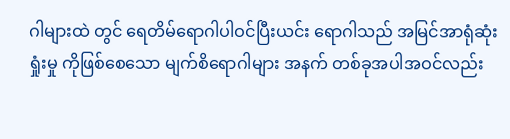ဂါများထဲ တွင် ရေတိမ်ရောဂါပါဝင်ပြီးယင်း ရောဂါသည် အမြင်အာရုံဆုံးရှုံးမှု ကိုဖြစ်စေသော မျက်စိရောဂါများ အနက် တစ်ခုအပါအဝင်လည်း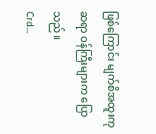ဖြစ်ကြောင်း မျက်စိအထူးကုဆရာ ဝန်ကြီးများက ပြောသည်။
Crd...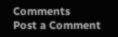Comments
Post a Comment